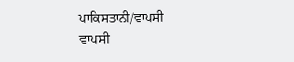ਪਾਕਿਸਤਾਨੀ/ਵਾਪਸੀ
ਵਾਪਸੀ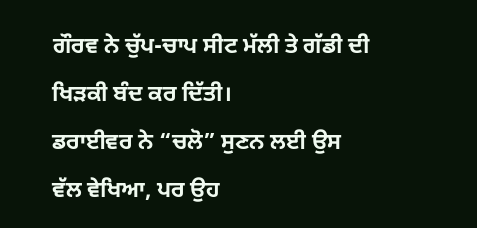ਗੌਰਵ ਨੇ ਚੁੱਪ-ਚਾਪ ਸੀਟ ਮੱਲੀ ਤੇ ਗੱਡੀ ਦੀ ਖਿੜਕੀ ਬੰਦ ਕਰ ਦਿੱਤੀ।
ਡਰਾਈਵਰ ਨੇ “ਚਲੋ” ਸੁਣਨ ਲਈ ਉਸ ਵੱਲ ਵੇਖਿਆ, ਪਰ ਉਹ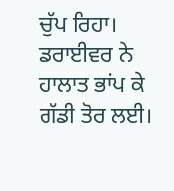ਚੁੱਪ ਰਿਹਾ।
ਡਰਾਈਵਰ ਨੇ ਹਾਲਾਤ ਭਾਂਪ ਕੇ ਗੱਡੀ ਤੋਰ ਲਈ।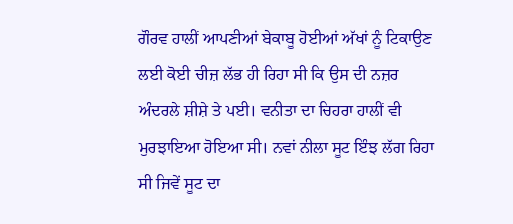ਗੌਰਵ ਹਾਲੀਂ ਆਪਣੀਆਂ ਬੇਕਾਬੂ ਹੋਈਆਂ ਅੱਖਾਂ ਨੂੰ ਟਿਕਾਉਣ ਲਈ ਕੋਈ ਚੀਜ਼ ਲੱਭ ਹੀ ਰਿਹਾ ਸੀ ਕਿ ਉਸ ਦੀ ਨਜ਼ਰ ਅੰਦਰਲੇ ਸ਼ੀਸ਼ੇ ਤੇ ਪਈ। ਵਨੀਤਾ ਦਾ ਚਿਹਰਾ ਹਾਲੀਂ ਵੀ ਮੁਰਝਾਇਆ ਹੋਇਆ ਸੀ। ਨਵਾਂ ਨੀਲਾ ਸੂਟ ਇੰਝ ਲੱਗ ਰਿਹਾ ਸੀ ਜਿਵੇਂ ਸੂਟ ਦਾ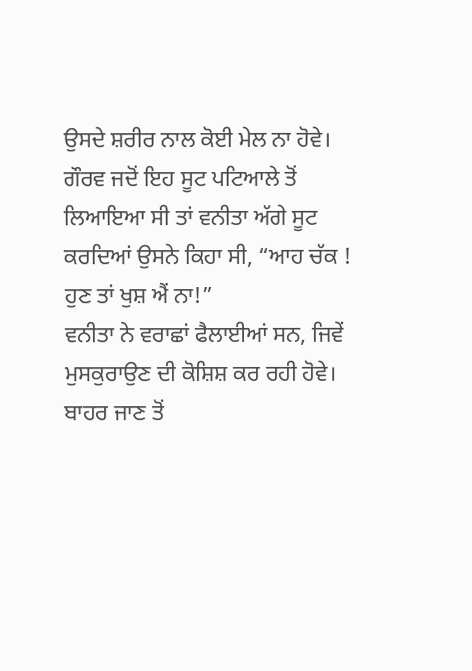ਉਸਦੇ ਸ਼ਰੀਰ ਨਾਲ ਕੋਈ ਮੇਲ ਨਾ ਹੋਵੇ।
ਗੌਰਵ ਜਦੋਂ ਇਹ ਸੂਟ ਪਟਿਆਲੇ ਤੋਂ ਲਿਆਇਆ ਸੀ ਤਾਂ ਵਨੀਤਾ ਅੱਗੇ ਸੂਟ ਕਰਦਿਆਂ ਉਸਨੇ ਕਿਹਾ ਸੀ, “ਆਹ ਚੱਕ ! ਹੁਣ ਤਾਂ ਖੁਸ਼ ਐਂ ਨਾ!”
ਵਨੀਤਾ ਨੇ ਵਰਾਛਾਂ ਫੈਲਾਈਆਂ ਸਨ, ਜਿਵੇਂ ਮੁਸਕੁਰਾਉਣ ਦੀ ਕੋਸ਼ਿਸ਼ ਕਰ ਰਹੀ ਹੋਵੇ।
ਬਾਹਰ ਜਾਣ ਤੋਂ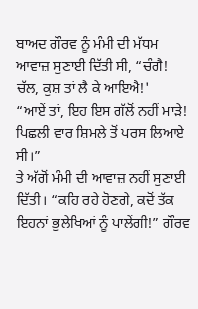ਬਾਅਦ ਗੌਰਵ ਨੂੰ ਮੰਮੀ ਦੀ ਮੱਧਮ ਆਵਾਜ਼ ਸੁਣਾਈ ਦਿੱਤੀ ਸੀ, “ਚੰਗੈ! ਚੱਲ, ਕੁਸ਼ ਤਾਂ ਲੈ ਕੇ ਆਇਐ!'
“ਆਏਂ ਤਾਂ, ਇਹ ਇਸ ਗੱਲੋਂ ਨਹੀਂ ਮਾੜੇ! ਪਿਛਲੀ ਵਾਰ ਸ਼ਿਮਲੇ ਤੋਂ ਪਰਸ ਲਿਆਏ ਸੀ।”
ਤੇ ਅੱਗੋਂ ਮੰਮੀ ਦੀ ਆਵਾਜ਼ ਨਹੀਂ ਸੁਣਾਈ ਦਿੱਤੀ। “ਕਹਿ ਰਹੇ ਹੋਣਗੇ, ਕਦੋਂ ਤੱਕ ਇਹਨਾਂ ਭੁਲੇਖਿਆਂ ਨੂੰ ਪਾਲੇਂਗੀ!” ਗੌਰਵ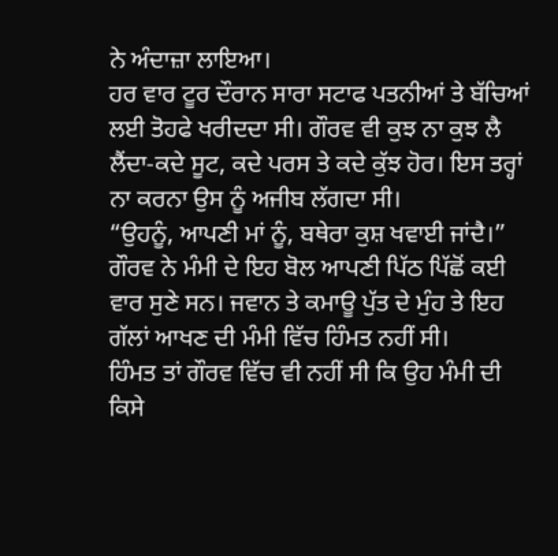ਨੇ ਅੰਦਾਜ਼ਾ ਲਾਇਆ।
ਹਰ ਵਾਰ ਟੂਰ ਦੌਰਾਨ ਸਾਰਾ ਸਟਾਫ ਪਤਨੀਆਂ ਤੇ ਬੱਚਿਆਂ ਲਈ ਤੋਹਫੇ ਖਰੀਦਦਾ ਸੀ। ਗੌਰਵ ਵੀ ਕੁਝ ਨਾ ਕੁਝ ਲੈ ਲੈਂਦਾ-ਕਦੇ ਸੂਟ, ਕਦੇ ਪਰਸ ਤੇ ਕਦੇ ਕੁੱਝ ਹੋਰ। ਇਸ ਤਰ੍ਹਾਂ ਨਾ ਕਰਨਾ ਉਸ ਨੂੰ ਅਜੀਬ ਲੱਗਦਾ ਸੀ।
“ਉਹਨੂੰ, ਆਪਣੀ ਮਾਂ ਨੂੰ, ਬਥੇਰਾ ਕੁਸ਼ ਖਵਾਈ ਜਾਂਦੈ।” ਗੌਰਵ ਨੇ ਮੰਮੀ ਦੇ ਇਹ ਬੋਲ ਆਪਣੀ ਪਿੱਠ ਪਿੱਛੋਂ ਕਈ ਵਾਰ ਸੁਣੇ ਸਨ। ਜਵਾਨ ਤੇ ਕਮਾਊ ਪੁੱਤ ਦੇ ਮੁੰਹ ਤੇ ਇਹ ਗੱਲਾਂ ਆਖਣ ਦੀ ਮੰਮੀ ਵਿੱਚ ਹਿੰਮਤ ਨਹੀਂ ਸੀ।
ਹਿੰਮਤ ਤਾਂ ਗੌਰਵ ਵਿੱਚ ਵੀ ਨਹੀਂ ਸੀ ਕਿ ਉਹ ਮੰਮੀ ਦੀ ਕਿਸੇ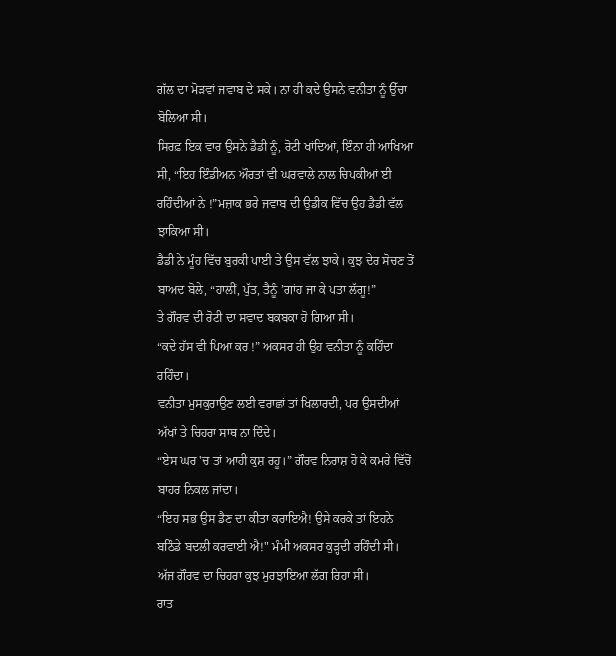ਗੱਲ ਦਾ ਮੋੜਵਾਂ ਜਵਾਬ ਦੇ ਸਕੇ। ਨਾ ਹੀ ਕਦੇ ਉਸਨੇ ਵਨੀਤਾ ਨੂੰ ਉੱਚਾ ਬੋਲਿਆ ਸੀ।
ਸਿਰਫ਼ ਇਕ ਵਾਰ ਉਸਨੇ ਡੈਡੀ ਨੂੰ, ਰੋਟੀ ਖਾਂਦਿਆਂ, ਇੰਨਾ ਹੀ ਆਖਿਆ ਸੀ, “ਇਹ ਇੰਡੀਅਨ ਔਰਤਾਂ ਵੀ ਘਰਵਾਲੇ ਨਾਲ ਚਿਪਕੀਆਂ ਈ ਰਹਿੰਦੀਆਂ ਨੇ !”ਮਜ਼ਾਕ ਭਰੇ ਜਵਾਬ ਦੀ ਉਡੀਕ ਵਿੱਚ ਉਹ ਡੈਡੀ ਵੱਲ ਝਾਕਿਆ ਸੀ।
ਡੈਡੀ ਨੇ ਮੂੰਹ ਵਿੱਚ ਬੁਰਕੀ ਪਾਈ ਤੇ ਉਸ ਵੱਲ ਝਾਕੇ। ਕੁਝ ਦੇਰ ਸੋਚਣ ਤੋਂ ਬਾਅਦ ਬੋਲੇ, “ਹਾਲੀਂ, ਪੁੱਤ, ਤੈਨੂੰ ’ਗਾਂਹ ਜਾ ਕੇ ਪਤਾ ਲੱਗੂ!”
ਤੇ ਗੌਰਵ ਦੀ ਰੋਟੀ ਦਾ ਸਵਾਦ ਬਕਬਕਾ ਹੋ ਗਿਆ ਸੀ।
“ਕਦੇ ਹੱਸ ਵੀ ਪਿਆ ਕਰ !” ਅਕਸਰ ਹੀ ਉਹ ਵਨੀਤਾ ਨੂੰ ਕਹਿੰਦਾ ਰਹਿੰਦਾ।
ਵਨੀਤਾ ਮੁਸਕੁਰਾਉਣ ਲਈ ਵਰਾਛਾਂ ਤਾਂ ਖਿਲਾਰਦੀ, ਪਰ ਉਸਦੀਆਂ ਅੱਖਾਂ ਤੇ ਚਿਹਰਾ ਸਾਥ ਨਾ ਦਿੰਦੇ।
“ਏਸ ਘਰ 'ਚ ਤਾਂ ਆਹੀ ਕੁਸ਼ ਰਹੂ।” ਗੌਰਵ ਨਿਰਾਸ਼ ਹੋ ਕੇ ਕਮਰੇ ਵਿੱਚੋਂ ਬਾਹਰ ਨਿਕਲ ਜਾਂਦਾ।
“ਇਹ ਸਭ ਉਸ ਡੈਣ ਦਾ ਕੀਤਾ ਕਰਾਇਐ! ਉਸੇ ਕਰਕੇ ਤਾਂ ਇਹਨੇ ਬਠਿੰਡੇ ਬਦਲੀ ਕਰਵਾਈ ਐ!" ਮੰਮੀ ਅਕਸਰ ਕੁੜ੍ਹਦੀ ਰਹਿੰਦੀ ਸੀ।
ਅੱਜ ਗੌਰਵ ਦਾ ਚਿਹਰਾ ਕੁਝ ਮੁਰਝਾਇਆ ਲੱਗ ਰਿਹਾ ਸੀ।
ਰਾਤ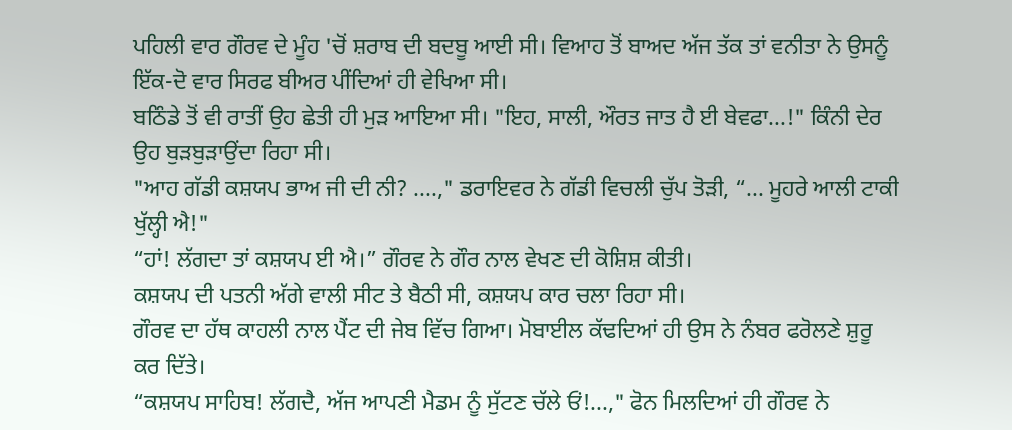ਪਹਿਲੀ ਵਾਰ ਗੌਰਵ ਦੇ ਮੂੰਹ 'ਚੋਂ ਸ਼ਰਾਬ ਦੀ ਬਦਬੂ ਆਈ ਸੀ। ਵਿਆਹ ਤੋਂ ਬਾਅਦ ਅੱਜ ਤੱਕ ਤਾਂ ਵਨੀਤਾ ਨੇ ਉਸਨੂੰ ਇੱਕ-ਦੋ ਵਾਰ ਸਿਰਫ ਬੀਅਰ ਪੀਂਦਿਆਂ ਹੀ ਵੇਖਿਆ ਸੀ।
ਬਠਿੰਡੇ ਤੋਂ ਵੀ ਰਾਤੀਂ ਉਹ ਛੇਤੀ ਹੀ ਮੁੜ ਆਇਆ ਸੀ। "ਇਹ, ਸਾਲੀ, ਔਰਤ ਜਾਤ ਹੈ ਈ ਬੇਵਫਾ...!" ਕਿੰਨੀ ਦੇਰ ਉਹ ਬੁੜਬੁੜਾਉਂਦਾ ਰਿਹਾ ਸੀ।
"ਆਹ ਗੱਡੀ ਕਸ਼ਯਪ ਭਾਅ ਜੀ ਦੀ ਨੀ? ....," ਡਰਾਇਵਰ ਨੇ ਗੱਡੀ ਵਿਚਲੀ ਚੁੱਪ ਤੋੜੀ, “... ਮੂਹਰੇ ਆਲੀ ਟਾਕੀ ਖੁੱਲ੍ਹੀ ਐ!"
“ਹਾਂ! ਲੱਗਦਾ ਤਾਂ ਕਸ਼ਯਪ ਈ ਐ।” ਗੌਰਵ ਨੇ ਗੌਰ ਨਾਲ ਵੇਖਣ ਦੀ ਕੋਸ਼ਿਸ਼ ਕੀਤੀ।
ਕਸ਼ਯਪ ਦੀ ਪਤਨੀ ਅੱਗੇ ਵਾਲੀ ਸੀਟ ਤੇ ਬੈਠੀ ਸੀ, ਕਸ਼ਯਪ ਕਾਰ ਚਲਾ ਰਿਹਾ ਸੀ।
ਗੌਰਵ ਦਾ ਹੱਥ ਕਾਹਲੀ ਨਾਲ ਪੈਂਟ ਦੀ ਜੇਬ ਵਿੱਚ ਗਿਆ। ਮੋਬਾਈਲ ਕੱਢਦਿਆਂ ਹੀ ਉਸ ਨੇ ਨੰਬਰ ਫਰੋਲਣੇ ਸ਼ੁਰੂ ਕਰ ਦਿੱਤੇ।
“ਕਸ਼ਯਪ ਸਾਹਿਬ! ਲੱਗਦੈ, ਅੱਜ ਆਪਣੀ ਮੈਡਮ ਨੂੰ ਸੁੱਟਣ ਚੱਲੇ ਓਂ!...," ਫੋਨ ਮਿਲਦਿਆਂ ਹੀ ਗੌਰਵ ਨੇ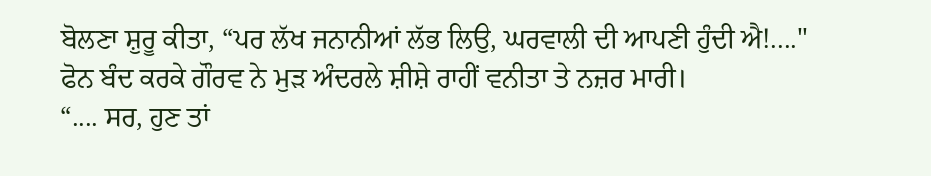ਬੋਲਣਾ ਸ਼ੁਰੂ ਕੀਤਾ, “ਪਰ ਲੱਖ ਜਨਾਨੀਆਂ ਲੱਭ ਲਿਉ, ਘਰਵਾਲੀ ਦੀ ਆਪਣੀ ਹੁੰਦੀ ਐ!...."
ਫੋਨ ਬੰਦ ਕਰਕੇ ਗੌਰਵ ਨੇ ਮੁੜ ਅੰਦਰਲੇ ਸ਼ੀਸ਼ੇ ਰਾਹੀਂ ਵਨੀਤਾ ਤੇ ਨਜ਼ਰ ਮਾਰੀ।
“.... ਸਰ, ਹੁਣ ਤਾਂ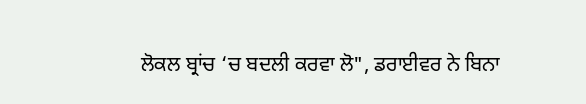ਲੋਕਲ ਬ੍ਰਾਂਚ ‘ਚ ਬਦਲੀ ਕਰਵਾ ਲੋ", ਡਰਾਈਵਰ ਨੇ ਬਿਨਾ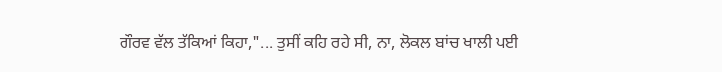ਗੌਰਵ ਵੱਲ ਤੱਕਿਆਂ ਕਿਹਾ,"... ਤੁਸੀਂ ਕਹਿ ਰਹੇ ਸੀ, ਨਾ, ਲੋਕਲ ਬਾਂਚ ਖਾਲੀ ਪਈ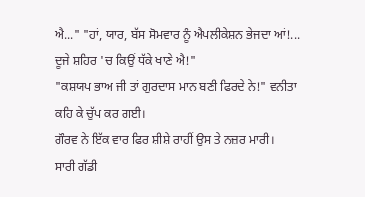ਐ..." "ਹਾਂ, ਯਾਰ, ਬੱਸ ਸੋਮਵਾਰ ਨੂੰ ਐਪਲੀਕੇਸ਼ਨ ਭੇਜਦਾ ਆਂ!... ਦੂਜੇ ਸ਼ਹਿਰ 'ਚ ਕਿਉਂ ਧੱਕੇ ਖਾਣੇ ਐ!"
"ਕਸ਼ਯਪ ਭਾਅ ਜੀ ਤਾਂ ਗੁਰਦਾਸ ਮਾਨ ਬਣੀ ਫਿਰਦੇ ਨੇ!" ਵਨੀਤਾ ਕਹਿ ਕੇ ਚੁੱਪ ਕਰ ਗਈ।
ਗੌਰਵ ਨੇ ਇੱਕ ਵਾਰ ਫਿਰ ਸ਼ੀਸ਼ੇ ਰਾਹੀਂ ਉਸ ਤੇ ਨਜ਼ਰ ਮਾਰੀ।
ਸਾਰੀ ਗੱਡੀ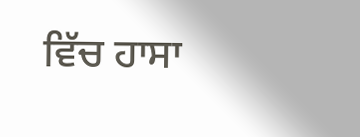ਵਿੱਚ ਹਾਸਾ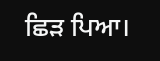ਛਿੜ ਪਿਆ।